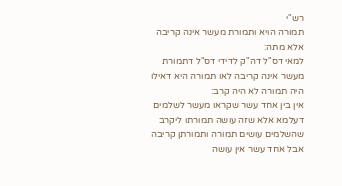רש"י
תמורה הויא ותמורת מעשר אינה קריבה אלא מתה:
למאי דס"ל דה"ק לדידי דס"ל דתמורת מעשר אינה קריבה לאו תמורה היא דאילו היה תמורה לא היה קרב:
אין בין אחד עשר שקראו מעשר לשלמים דעלמא אלא שזה עושה תמורתו ליקרב שהשלמים עושים תמורה ותמורתן קריבה אבל אחד עשר אין עושה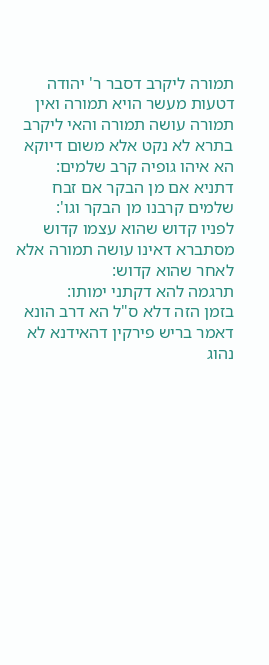תמורה ליקרב דסבר ר' יהודה דטעות מעשר הויא תמורה ואין תמורה עושה תמורה והאי ליקרב בתרא לא נקט אלא משום דיוקא הא איהו גופיה קרב שלמים:
דתניא אם מן הבקר אם זבח שלמים קרבנו מן הבקר וגו':
לפניו קדוש שהוא עצמו קדוש מסתברא דאינו עושה תמורה אלא לאחר שהוא קדוש:
תרגמה להא דקתני ימותו:
בזמן הזה דלא ס"ל הא דרב הונא דאמר בריש פירקין דהאידנא לא נהוג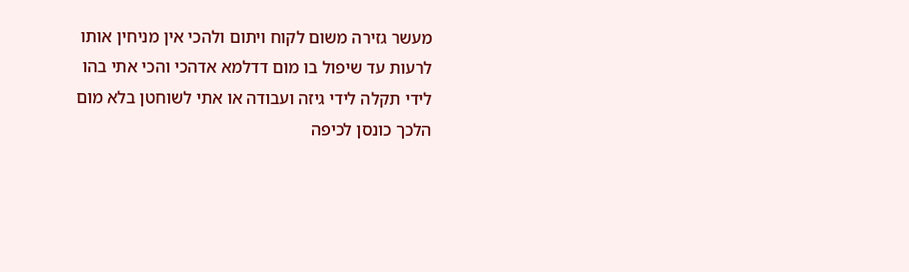מעשר גזירה משום לקוח ויתום ולהכי אין מניחין אותו לרעות עד שיפול בו מום דדלמא אדהכי והכי אתי בהו לידי תקלה לידי גיזה ועבודה או אתי לשוחטן בלא מום הלכך כונסן לכיפה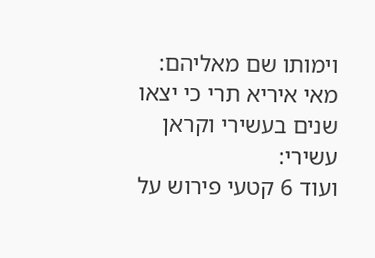וימותו שם מאליהם:
מאי איריא תרי כי יצאו שנים בעשירי וקראן עשירי:
ועוד 6 קטעי פירוש על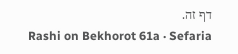דף זה.
Rashi on Bekhorot 61a · Sefaria